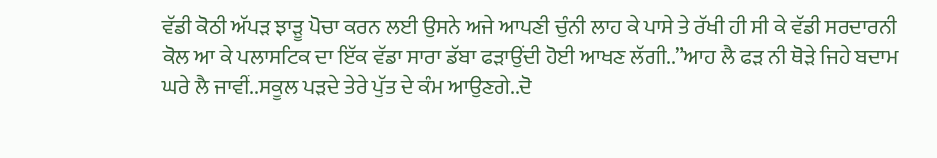ਵੱਡੀ ਕੋਠੀ ਅੱਪੜ ਝਾੜੂ ਪੋਚਾ ਕਰਨ ਲਈ ਉਸਨੇ ਅਜੇ ਆਪਣੀ ਚੁੰਨੀ ਲਾਹ ਕੇ ਪਾਸੇ ਤੇ ਰੱਖੀ ਹੀ ਸੀ ਕੇ ਵੱਡੀ ਸਰਦਾਰਨੀ ਕੋਲ ਆ ਕੇ ਪਲਾਸਟਿਕ ਦਾ ਇੱਕ ਵੱਡਾ ਸਾਰਾ ਡੱਬਾ ਫੜਾਉਂਦੀ ਹੋਈ ਆਖਣ ਲੱਗੀ..”ਆਹ ਲੈ ਫੜ ਨੀ ਥੋੜੇ ਜਿਹੇ ਬਦਾਮ ਘਰੇ ਲੈ ਜਾਵੀਂ..ਸਕੂਲ ਪੜਦੇ ਤੇਰੇ ਪੁੱਤ ਦੇ ਕੰਮ ਆਉਣਗੇ..ਦੋ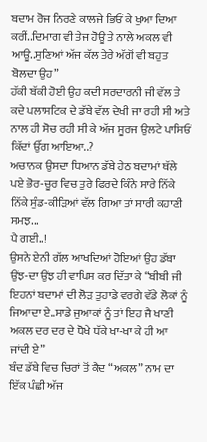ਬਦਾਮ ਰੋਜ ਨਿਰਣੇ ਕਾਲਜੇ ਭਿਓਂ ਕੇ ਖੁਆ ਦਿਆ ਕਰੀਂ..ਦਿਮਾਗ ਵੀ ਤੇਜ ਹੋਊ ਤੇ ਨਾਲੇ ਅਕਲ ਵੀ ਆਊ..ਸੁਣਿਆਂ ਅੱਜ ਕੱਲ ਤੇਰੇ ਅੱਗੋਂ ਵੀ ਬਹੁਤ ਬੋਲਦਾ ਉਹ”
ਹੱਕੀ ਬੱਕੀ ਹੋਈ ਉਹ ਕਦੀ ਸਰਦਾਰਨੀ ਜੀ ਵੱਲ ਤੇ ਕਦੇ ਪਲਾਸਟਿਕ ਦੇ ਡੱਬੇ ਵੱਲ ਦੇਖੀ ਜਾ ਰਹੀ ਸੀ ਅਤੇ ਨਾਲ ਹੀ ਸੋਚ ਰਹੀ ਸੀ ਕੇ ਅੱਜ ਸੂਰਜ ਉਲਟੇ ਪਾਸਿਓਂ ਕਿੱਦਾਂ ਉੱਗ ਆਇਆ..?
ਅਚਾਨਕ ਉਸਦਾ ਧਿਆਨ ਡੱਬੇ ਹੇਠ ਬਦਾਮਾਂ ਥੱਲੇ ਪਏ ਭੋਰ-ਚੂਰ ਵਿਚ ਤੁਰੇ ਫਿਰਦੇ ਕਿੰਨੇ ਸਾਰੇ ਨਿੱਕੇ ਨਿੱਕੇ ਸੁੰਡ-ਕੀੜਿਆਂ ਵੱਲ ਗਿਆ ਤਾਂ ਸਾਰੀ ਕਹਾਣੀ ਸਮਝ...
ਪੈ ਗਈ..!
ਉਸਨੇ ਏਨੀ ਗੱਲ ਆਖਦਿਆਂ ਹੋਇਆਂ ਉਹ ਡੱਬਾ ਉਂਝ-ਦਾ ਉਂਝ ਹੀ ਵਾਪਿਸ ਕਰ ਦਿੱਤਾ ਕੇ “ਬੀਬੀ ਜੀ ਇਹਨਾਂ ਬਦਾਮਾਂ ਦੀ ਲੋੜ ਤੁਹਾਡੇ ਵਰਗੇ ਵੱਡੇ ਲੋਕਾਂ ਨੂੰ ਜਿਆਦਾ ਏ..ਸਾਡੇ ਜੁਆਕਾਂ ਨੂੰ ਤਾਂ ਇਹ ਜੈ ਖਾਣੀ ਅਕਲ ਦਰ ਦਰ ਦੇ ਧੋਖੇ ਧੱਕੇ ਖਾ-ਖਾ ਕੇ ਹੀ ਆ ਜਾਂਦੀ ਏ”
ਬੰਦ ਡੱਬੇ ਵਿਚ ਚਿਰਾਂ ਤੋਂ ਕੈਦ “ਅਕਲ” ਨਾਮ ਦਾ ਇੱਕ ਪੰਛੀ ਅੱਜ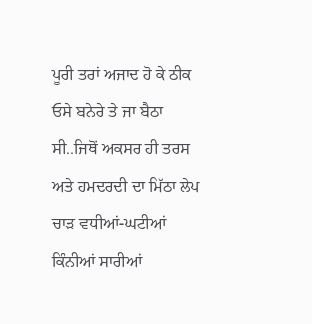ਪੂਰੀ ਤਰਾਂ ਅਜਾਦ ਹੋ ਕੇ ਠੀਕ ਓਸੇ ਬਨੇਰੇ ਤੇ ਜਾ ਬੈਠਾ ਸੀ..ਜਿਥੋਂ ਅਕਸਰ ਹੀ ਤਰਸ ਅਤੇ ਹਮਦਰਦੀ ਦਾ ਮਿੱਠਾ ਲੇਪ ਚਾੜ ਵਧੀਆਂ-ਘਟੀਆਂ ਕਿੰਨੀਆਂ ਸਾਰੀਆਂ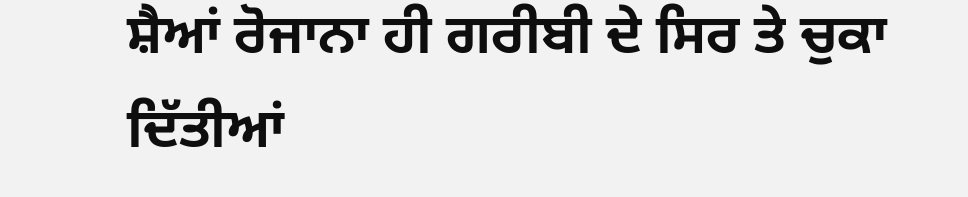ਸ਼ੈਆਂ ਰੋਜਾਨਾ ਹੀ ਗਰੀਬੀ ਦੇ ਸਿਰ ਤੇ ਚੁਕਾ ਦਿੱਤੀਆਂ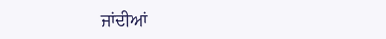ਜਾਂਦੀਆਂ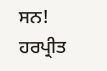ਸਨ!
ਹਰਪ੍ਰੀਤ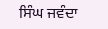ਸਿੰਘ ਜਵੰਦਾ